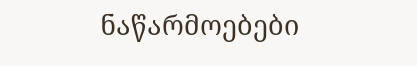ნაწარმოებები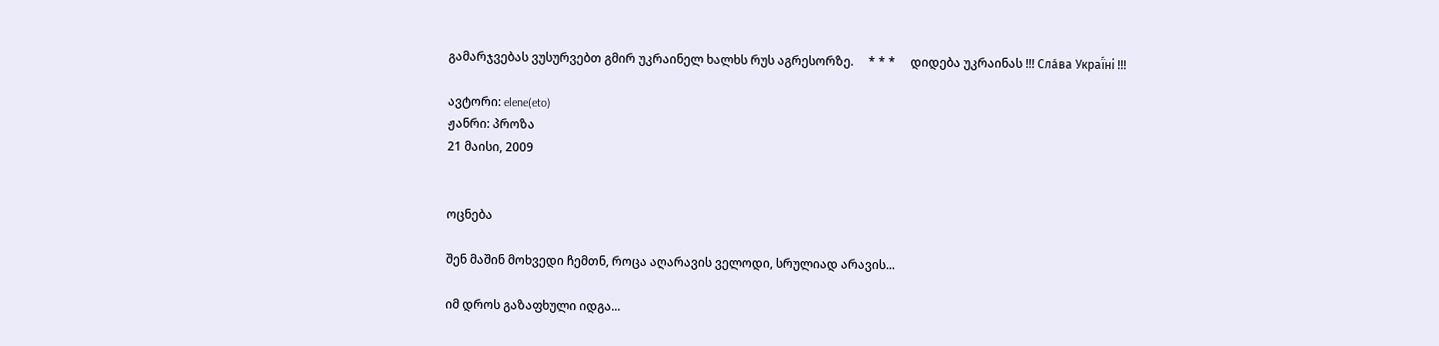გამარჯვებას ვუსურვებთ გმირ უკრაინელ ხალხს რუს აგრესორზე.     * * *     დიდება უკრაინას !!! Сла́ва Украї́ні !!!

ავტორი: elene(eto)
ჟანრი: პროზა
21 მაისი, 2009


ოცნება

შენ მაშინ მოხვედი ჩემთნ, როცა აღარავის ველოდი, სრულიად არავის...

იმ დროს გაზაფხული იდგა...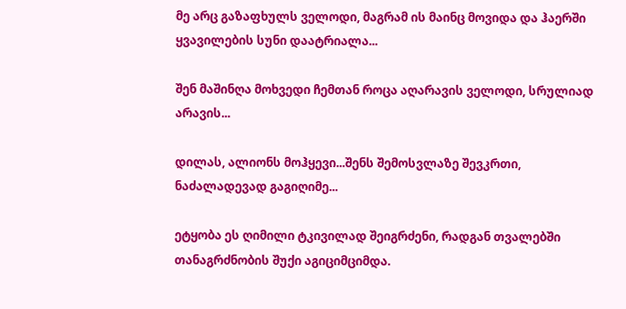მე არც გაზაფხულს ველოდი, მაგრამ ის მაინც მოვიდა და ჰაერში ყვავილების სუნი დაატრიალა...

შენ მაშინღა მოხვედი ჩემთან როცა აღარავის ველოდი, სრულიად არავის...

დილას, ალიონს მოჰყევი...შენს შემოსვლაზე შევკრთი, ნაძალადევად გაგიღიმე...

ეტყობა ეს ღიმილი ტკივილად შეიგრძენი, რადგან თვალებში თანაგრძნობის შუქი აგიციმციმდა.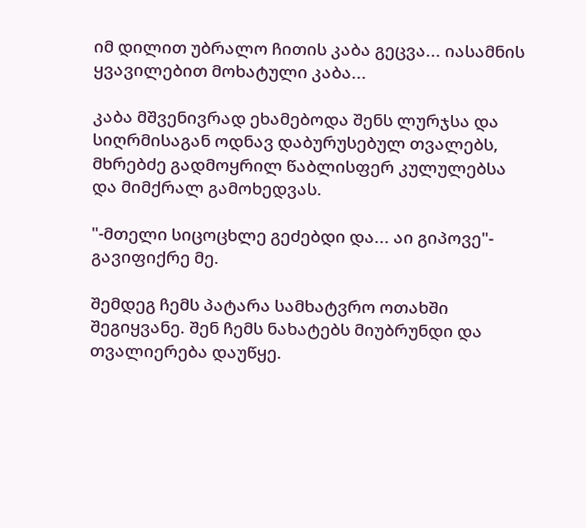იმ დილით უბრალო ჩითის კაბა გეცვა... იასამნის ყვავილებით მოხატული კაბა...

კაბა მშვენივრად ეხამებოდა შენს ლურჯსა და სიღრმისაგან ოდნავ დაბურუსებულ თვალებს, მხრებძე გადმოყრილ წაბლისფერ კულულებსა და მიმქრალ გამოხედვას.

"-მთელი სიცოცხლე გეძებდი და... აი გიპოვე"- გავიფიქრე მე.

შემდეგ ჩემს პატარა სამხატვრო ოთახში შეგიყვანე. შენ ჩემს ნახატებს მიუბრუნდი და თვალიერება დაუწყე.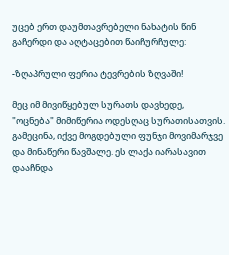უცებ ერთ დაუმთავრებელი ნახატის წინ გაჩერდი და აღტაცებით წაიჩურჩულე:

-ზღაპრული ფერია ტევრების ზღვაში!

მეც იმ მივიწყებულ სურათს დავხედე, "ოცნება" მიმიწერია ოდესღაც სურათისათვის. გამეცინა, იქვე მოგდებული ფუნჯი მოვიმარჯვე და მინაწერი წავშალე. ეს ლაქა იარასავით დააჩნდა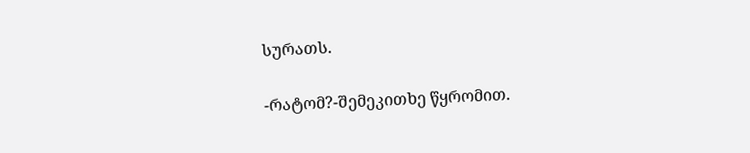სურათს.

-რატომ?-შემეკითხე წყრომით.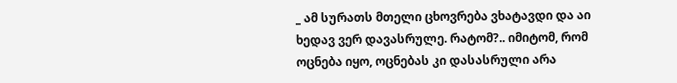_ ამ სურათს მთელი ცხოვრება ვხატავდი და აი ხედავ ვერ დავასრულე. რატომ?.. იმიტომ, რომ ოცნება იყო, ოცნებას კი დასასრული არა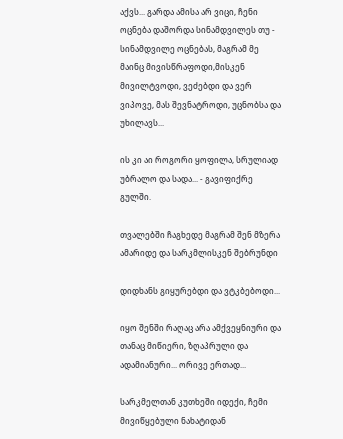აქვს... გარდა ამისა არ ვიცი, ჩენი ოცნება დაშორდა სინამდვილეს თუ - სინამდვილე ოცნებას, მაგრამ მე მაინც მივისწრაფოდი,მისკენ მივილტვოდი, ვეძებდი და ვერ ვიპოვე, მას შევნატროდი, უცნობსა და უხილავს...

ის კი აი როგორი ყოფილა, სრულიად უბრალო და სადა... - გავიფიქრე გულში.

თვალებში ჩაგხედე მაგრამ შენ მზერა ამარიდე და სარკმლისკენ შებრუნდი

დიდხანს გიყურებდი და ვტკბებოდი...

იყო შენში რაღაც არა ამქვეყნიური და თანაც მიწიერი, ზღაპრული და ადამიანური... ორივე ერთად...

სარკმელთან კუთხეში იდექი, ჩემი მივიწყებული ნახატიდან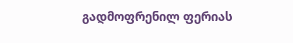გადმოფრენილ ფერიას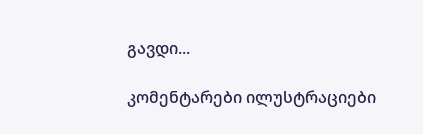გავდი...

კომენტარები ილუსტრაციები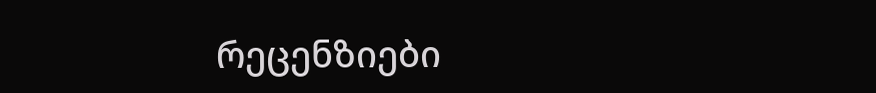რეცენზიები